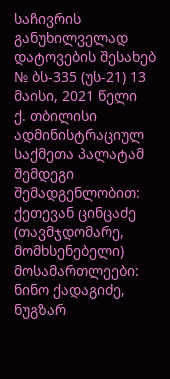საჩივრის განუხილველად დატოვების შესახებ
№ ბს-335 (უს-21) 13 მაისი, 2021 წელი
ქ. თბილისი
ადმინისტრაციულ საქმეთა პალატამ შემდეგი შემადგენლობით:
ქეთევან ცინცაძე (თავმჯდომარე, მომხსენებელი)
მოსამართლეები: ნინო ქადაგიძე, ნუგზარ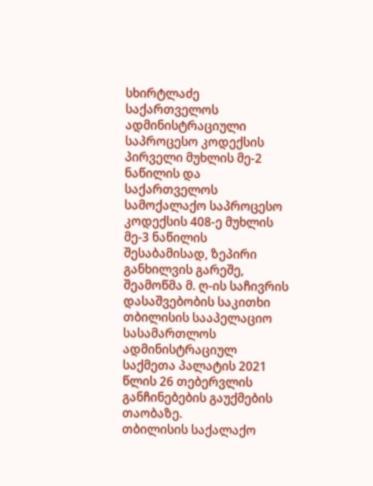სხირტლაძე
საქართველოს ადმინისტრაციული საპროცესო კოდექსის პირველი მუხლის მე-2 ნაწილის და საქართველოს სამოქალაქო საპროცესო კოდექსის 408-ე მუხლის მე-3 ნაწილის შესაბამისად, ზეპირი განხილვის გარეშე, შეამოწმა მ. ღ-ის საჩივრის დასაშვებობის საკითხი თბილისის სააპელაციო სასამართლოს ადმინისტრაციულ საქმეთა პალატის 2021 წლის 26 თებერვლის განჩინებების გაუქმების თაობაზე.
თბილისის საქალაქო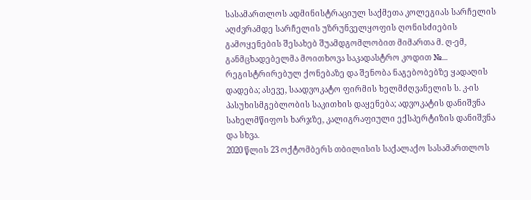სასამართლოს ადმინისტრაციულ საქმეთა კოლეგიას სარჩელის აღძვრამდე სარჩელის უზრუნველყოფის ღონისძიების გამოყენების შესახებ შუამდგომლობით მიმართა მ. ღ-ემ, განმცხადებელმა მოითხოვა საკადასტრო კოდით №... რეგისტრირებულ ქონებაზე და შენობა ნაგებობებზე ყადაღის დადება; ასევე, საადვოკატო ფირმის ხელმძღვანელის ს. კ-ის პასუხისმგებლობის საკითხის დაყენება; ადვოკატის დანიშვნა სახელმწიფოს ხარჯზე, კალიგრაფიული ექსპერტიზის დანიშვნა და სხვა.
2020 წლის 23 ოქტომბერს თბილისის საქალაქო სასამართლოს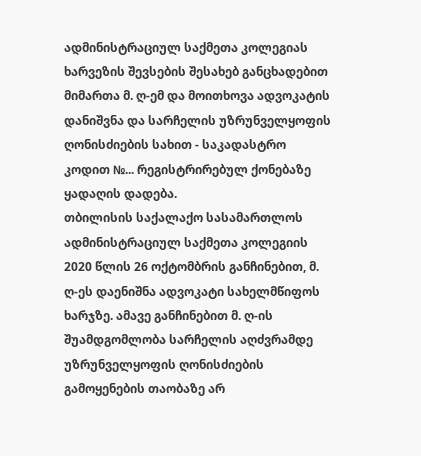ადმინისტრაციულ საქმეთა კოლეგიას ხარვეზის შევსების შესახებ განცხადებით მიმართა მ. ღ-ემ და მოითხოვა ადვოკატის დანიშვნა და სარჩელის უზრუნველყოფის ღონისძიების სახით - საკადასტრო კოდით №... რეგისტრირებულ ქონებაზე ყადაღის დადება.
თბილისის საქალაქო სასამართლოს ადმინისტრაციულ საქმეთა კოლეგიის 2020 წლის 26 ოქტომბრის განჩინებით, მ. ღ-ეს დაენიშნა ადვოკატი სახელმწიფოს ხარჯზე. ამავე განჩინებით მ. ღ-ის შუამდგომლობა სარჩელის აღძვრამდე უზრუნველყოფის ღონისძიების გამოყენების თაობაზე არ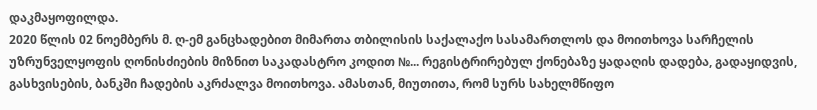დაკმაყოფილდა.
2020 წლის 02 ნოემბერს მ. ღ-ემ განცხადებით მიმართა თბილისის საქალაქო სასამართლოს და მოითხოვა სარჩელის უზრუნველყოფის ღონისძიების მიზნით საკადასტრო კოდით №... რეგისტრირებულ ქონებაზე ყადაღის დადება, გადაყიდვის, გასხვისების, ბანკში ჩადების აკრძალვა მოითხოვა. ამასთან, მიუთითა, რომ სურს სახელმწიფო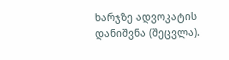ხარჯზე ადვოკატის დანიშვნა (შეცვლა).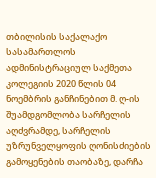თბილისის საქალაქო სასამართლოს ადმინისტრაციულ საქმეთა კოლეგიის 2020 წლის 04 ნოემბრის განჩინებით მ. ღ-ის შუამდგომლობა სარჩელის აღძვრამდე, სარჩელის უზრუნველყოფის ღონისძიების გამოყენების თაობაზე, დარჩა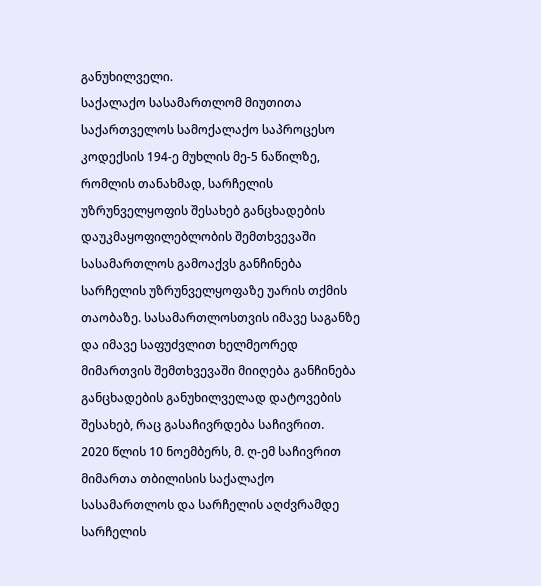განუხილველი.
საქალაქო სასამართლომ მიუთითა საქართველოს სამოქალაქო საპროცესო კოდექსის 194-ე მუხლის მე-5 ნაწილზე, რომლის თანახმად, სარჩელის უზრუნველყოფის შესახებ განცხადების დაუკმაყოფილებლობის შემთხვევაში სასამართლოს გამოაქვს განჩინება სარჩელის უზრუნველყოფაზე უარის თქმის თაობაზე. სასამართლოსთვის იმავე საგანზე და იმავე საფუძვლით ხელმეორედ მიმართვის შემთხვევაში მიიღება განჩინება განცხადების განუხილველად დატოვების შესახებ, რაც გასაჩივრდება საჩივრით.
2020 წლის 10 ნოემბერს, მ. ღ-ემ საჩივრით მიმართა თბილისის საქალაქო სასამართლოს და სარჩელის აღძვრამდე სარჩელის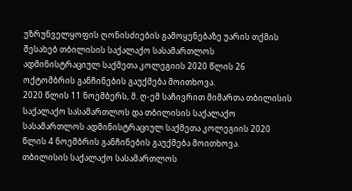უზრუნველყოფის ღონისძიების გამოყენებაზე უარის თქმის შესახებ თბილისის საქალაქო სასამართლოს ადმინისტრაციულ საქმეთა კოლეგიის 2020 წლის 26 ოქტომბრის განჩინების გაუქმება მოითხოვა.
2020 წლის 11 ნოემბერს, მ. ღ-ემ საჩივრით მიმართა თბილისის საქალაქო სასამართლოს და თბილისის საქალაქო სასამართლოს ადმინისტრაციულ საქმეთა კოლეგიის 2020 წლის 4 ნოემბრის განჩინების გაუქმება მოითხოვა.
თბილისის საქალაქო სასამართლოს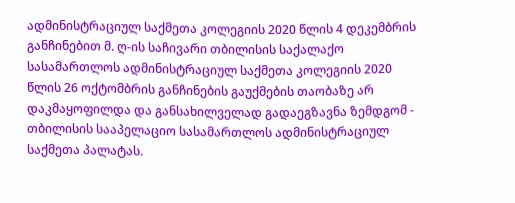ადმინისტრაციულ საქმეთა კოლეგიის 2020 წლის 4 დეკემბრის განჩინებით მ. ღ-ის საჩივარი თბილისის საქალაქო სასამართლოს ადმინისტრაციულ საქმეთა კოლეგიის 2020 წლის 26 ოქტომბრის განჩინების გაუქმების თაობაზე არ დაკმაყოფილდა და განსახილველად გადაეგზავნა ზემდგომ - თბილისის სააპელაციო სასამართლოს ადმინისტრაციულ საქმეთა პალატას.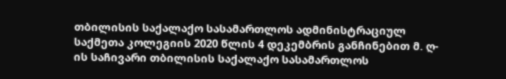თბილისის საქალაქო სასამართლოს ადმინისტრაციულ საქმეთა კოლეგიის 2020 წლის 4 დეკემბრის განჩინებით მ. ღ-ის საჩივარი თბილისის საქალაქო სასამართლოს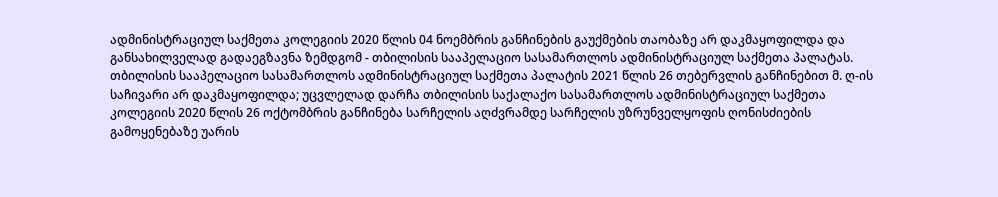ადმინისტრაციულ საქმეთა კოლეგიის 2020 წლის 04 ნოემბრის განჩინების გაუქმების თაობაზე არ დაკმაყოფილდა და განსახილველად გადაეგზავნა ზემდგომ - თბილისის სააპელაციო სასამართლოს ადმინისტრაციულ საქმეთა პალატას.
თბილისის სააპელაციო სასამართლოს ადმინისტრაციულ საქმეთა პალატის 2021 წლის 26 თებერვლის განჩინებით მ. ღ-ის საჩივარი არ დაკმაყოფილდა; უცვლელად დარჩა თბილისის საქალაქო სასამართლოს ადმინისტრაციულ საქმეთა კოლეგიის 2020 წლის 26 ოქტომბრის განჩინება სარჩელის აღძვრამდე სარჩელის უზრუნველყოფის ღონისძიების გამოყენებაზე უარის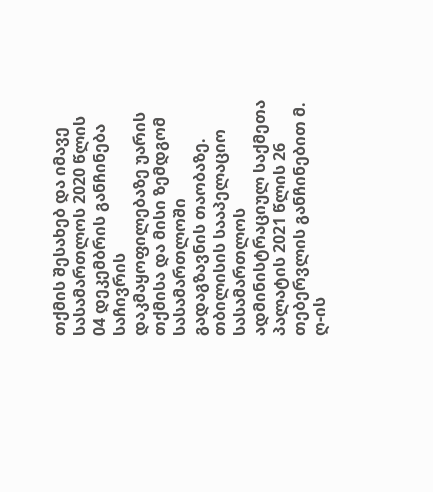თქმის შესახებ და იმავე სასამართლოს 2020 წლის 04 დეკემბრის განჩინება საჩივრის დაკმაყოფილებაზე უარის თქმისა და მისი ზემდგომ სასამართლოში გადაგზავნის თაობაზე.
თბილისის სააპელაციო სასამართლოს ადმინისტრაციულ საქმეთა პალატის 2021 წლის 26 თებერვლის განჩინებით მ. ღ-ის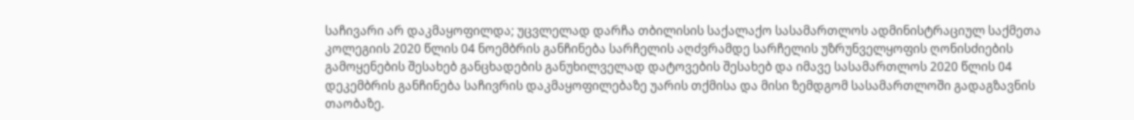საჩივარი არ დაკმაყოფილდა; უცვლელად დარჩა თბილისის საქალაქო სასამართლოს ადმინისტრაციულ საქმეთა კოლეგიის 2020 წლის 04 ნოემბრის განჩინება სარჩელის აღძვრამდე სარჩელის უზრუნველყოფის ღონისძიების გამოყენების შესახებ განცხადების განუხილველად დატოვების შესახებ და იმავე სასამართლოს 2020 წლის 04 დეკემბრის განჩინება საჩივრის დაკმაყოფილებაზე უარის თქმისა და მისი ზემდგომ სასამართლოში გადაგზავნის თაობაზე.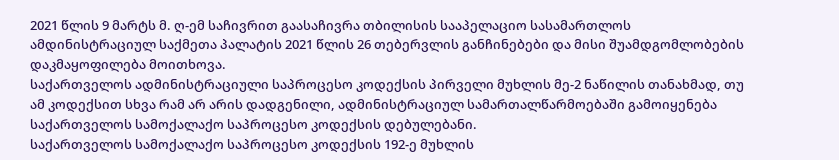2021 წლის 9 მარტს მ. ღ-ემ საჩივრით გაასაჩივრა თბილისის სააპელაციო სასამართლოს ამდინისტრაციულ საქმეთა პალატის 2021 წლის 26 თებერვლის განჩინებები და მისი შუამდგომლობების დაკმაყოფილება მოითხოვა.
საქართველოს ადმინისტრაციული საპროცესო კოდექსის პირველი მუხლის მე-2 ნაწილის თანახმად, თუ ამ კოდექსით სხვა რამ არ არის დადგენილი, ადმინისტრაციულ სამართალწარმოებაში გამოიყენება საქართველოს სამოქალაქო საპროცესო კოდექსის დებულებანი.
საქართველოს სამოქალაქო საპროცესო კოდექსის 192-ე მუხლის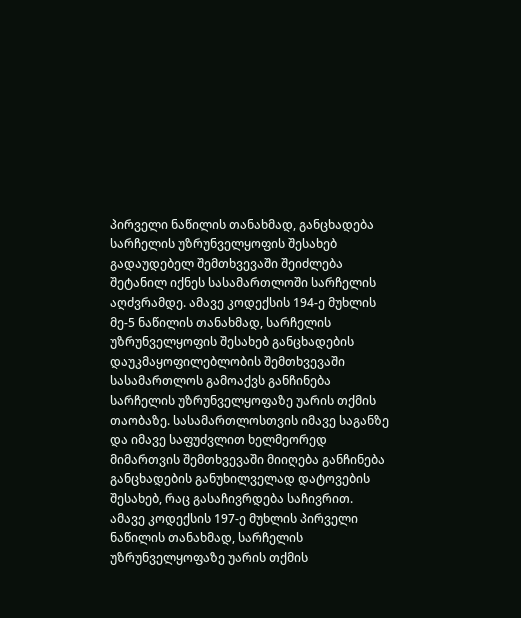პირველი ნაწილის თანახმად, განცხადება სარჩელის უზრუნველყოფის შესახებ გადაუდებელ შემთხვევაში შეიძლება შეტანილ იქნეს სასამართლოში სარჩელის აღძვრამდე. ამავე კოდექსის 194-ე მუხლის მე-5 ნაწილის თანახმად, სარჩელის უზრუნველყოფის შესახებ განცხადების დაუკმაყოფილებლობის შემთხვევაში სასამართლოს გამოაქვს განჩინება სარჩელის უზრუნველყოფაზე უარის თქმის თაობაზე. სასამართლოსთვის იმავე საგანზე და იმავე საფუძვლით ხელმეორედ მიმართვის შემთხვევაში მიიღება განჩინება განცხადების განუხილველად დატოვების შესახებ, რაც გასაჩივრდება საჩივრით. ამავე კოდექსის 197-ე მუხლის პირველი ნაწილის თანახმად, სარჩელის უზრუნველყოფაზე უარის თქმის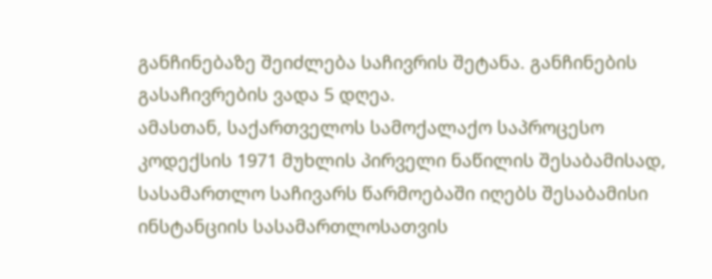განჩინებაზე შეიძლება საჩივრის შეტანა. განჩინების გასაჩივრების ვადა 5 დღეა.
ამასთან, საქართველოს სამოქალაქო საპროცესო კოდექსის 1971 მუხლის პირველი ნაწილის შესაბამისად, სასამართლო საჩივარს წარმოებაში იღებს შესაბამისი ინსტანციის სასამართლოსათვის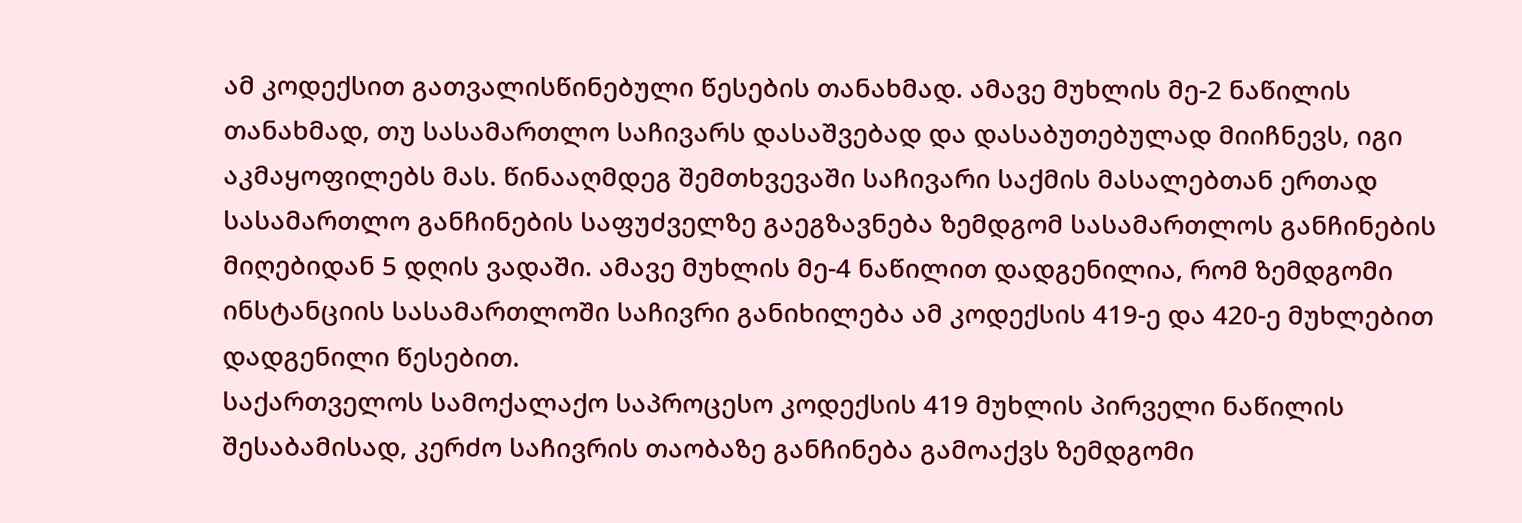ამ კოდექსით გათვალისწინებული წესების თანახმად. ამავე მუხლის მე-2 ნაწილის თანახმად, თუ სასამართლო საჩივარს დასაშვებად და დასაბუთებულად მიიჩნევს, იგი აკმაყოფილებს მას. წინააღმდეგ შემთხვევაში საჩივარი საქმის მასალებთან ერთად სასამართლო განჩინების საფუძველზე გაეგზავნება ზემდგომ სასამართლოს განჩინების მიღებიდან 5 დღის ვადაში. ამავე მუხლის მე-4 ნაწილით დადგენილია, რომ ზემდგომი ინსტანციის სასამართლოში საჩივრი განიხილება ამ კოდექსის 419-ე და 420-ე მუხლებით დადგენილი წესებით.
საქართველოს სამოქალაქო საპროცესო კოდექსის 419 მუხლის პირველი ნაწილის შესაბამისად, კერძო საჩივრის თაობაზე განჩინება გამოაქვს ზემდგომი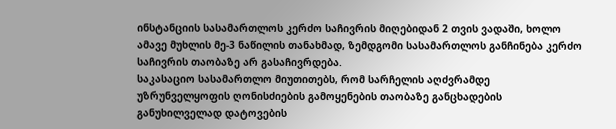ინსტანციის სასამართლოს კერძო საჩივრის მიღებიდან 2 თვის ვადაში, ხოლო ამავე მუხლის მე-3 ნაწილის თანახმად, ზემდგომი სასამართლოს განჩინება კერძო საჩივრის თაობაზე არ გასაჩივრდება.
საკასაციო სასამართლო მიუთითებს, რომ სარჩელის აღძვრამდე უზრუნველყოფის ღონისძიების გამოყენების თაობაზე განცხადების განუხილველად დატოვების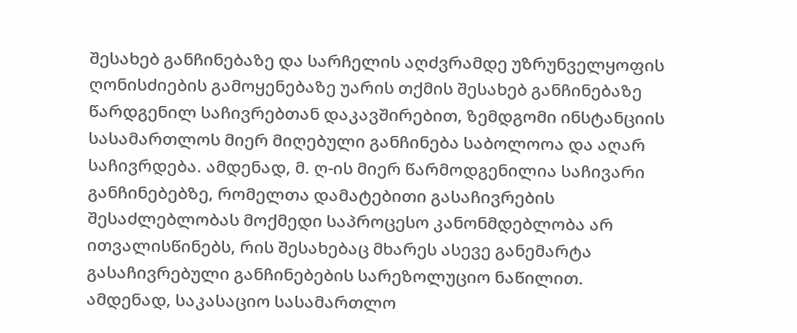შესახებ განჩინებაზე და სარჩელის აღძვრამდე უზრუნველყოფის ღონისძიების გამოყენებაზე უარის თქმის შესახებ განჩინებაზე წარდგენილ საჩივრებთან დაკავშირებით, ზემდგომი ინსტანციის სასამართლოს მიერ მიღებული განჩინება საბოლოოა და აღარ საჩივრდება. ამდენად, მ. ღ-ის მიერ წარმოდგენილია საჩივარი განჩინებებზე, რომელთა დამატებითი გასაჩივრების შესაძლებლობას მოქმედი საპროცესო კანონმდებლობა არ ითვალისწინებს, რის შესახებაც მხარეს ასევე განემარტა გასაჩივრებული განჩინებების სარეზოლუციო ნაწილით.
ამდენად, საკასაციო სასამართლო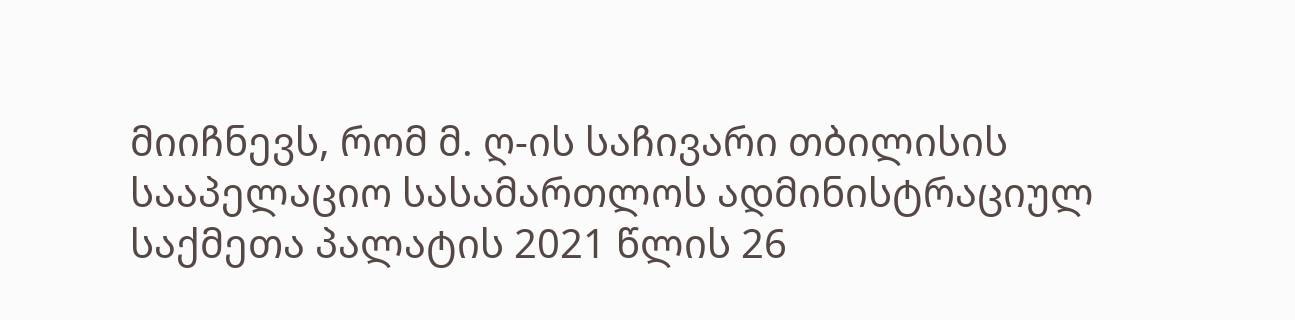მიიჩნევს, რომ მ. ღ-ის საჩივარი თბილისის სააპელაციო სასამართლოს ადმინისტრაციულ საქმეთა პალატის 2021 წლის 26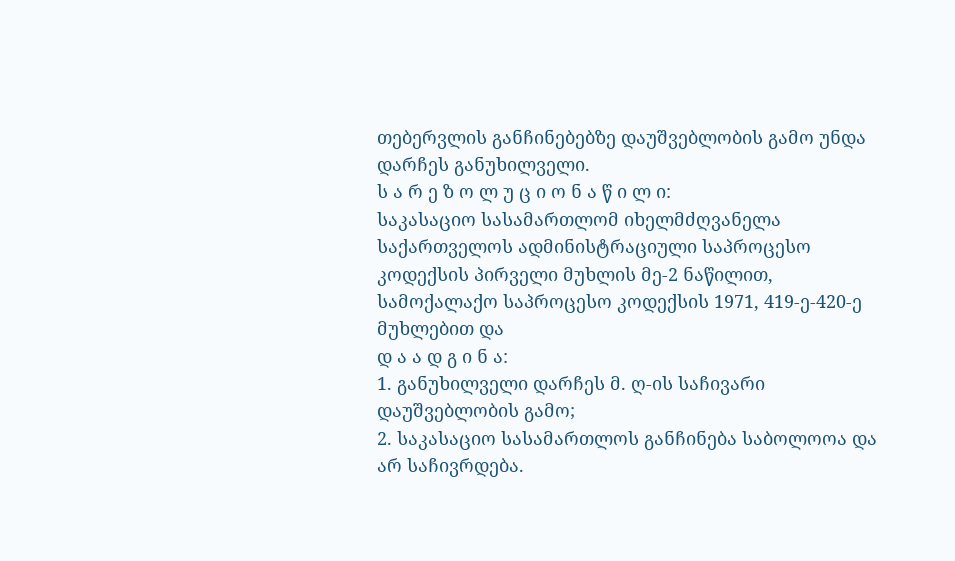თებერვლის განჩინებებზე დაუშვებლობის გამო უნდა დარჩეს განუხილველი.
ს ა რ ე ზ ო ლ უ ც ი ო ნ ა წ ი ლ ი:
საკასაციო სასამართლომ იხელმძღვანელა საქართველოს ადმინისტრაციული საპროცესო კოდექსის პირველი მუხლის მე-2 ნაწილით, სამოქალაქო საპროცესო კოდექსის 1971, 419-ე-420-ე მუხლებით და
დ ა ა დ გ ი ნ ა:
1. განუხილველი დარჩეს მ. ღ-ის საჩივარი დაუშვებლობის გამო;
2. საკასაციო სასამართლოს განჩინება საბოლოოა და არ საჩივრდება.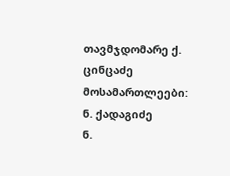თავმჯდომარე ქ. ცინცაძე
მოსამართლეები: ნ. ქადაგიძე
ნ.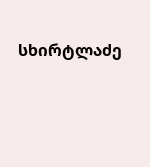სხირტლაძე